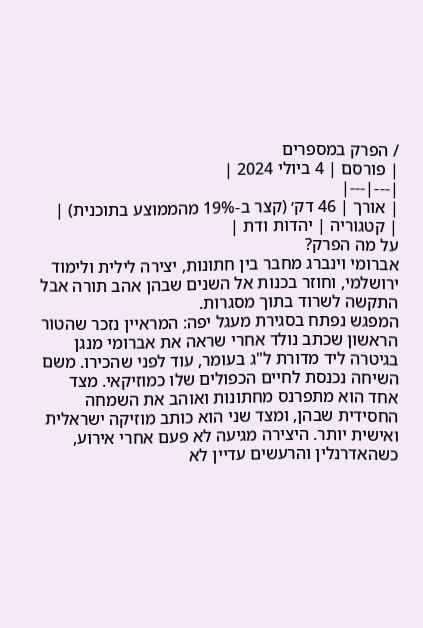/ הפרק במספרים
| פורסם | 4 ביולי 2024 |
|---|---|
| אורך | 46 דק׳ (קצר ב-19% מהממוצע בתוכנית) |
| קטגוריה | יהדות ודת |
על מה הפרק?
אברומי וינברג מחבר בין חתונות, יצירה לילית ולימוד ירושלמי, וחוזר בכנות אל השנים שבהן אהב תורה אבל התקשה לשרוד בתוך מסגרות.
המפגש נפתח בסגירת מעגל יפה: המראיין נזכר שהטור הראשון שכתב נולד אחרי שראה את אברומי מנגן בגיטרה ליד מדורת ל"ג בעומר, עוד לפני שהכירו. משם השיחה נכנסת לחיים הכפולים שלו כמוזיקאי. מצד אחד הוא מתפרנס מחתונות ואוהב את השמחה החסידית שבהן, ומצד שני הוא כותב מוזיקה ישראלית ואישית יותר. היצירה מגיעה לא פעם אחרי אירוע, כשהאדרנלין והרעשים עדיין לא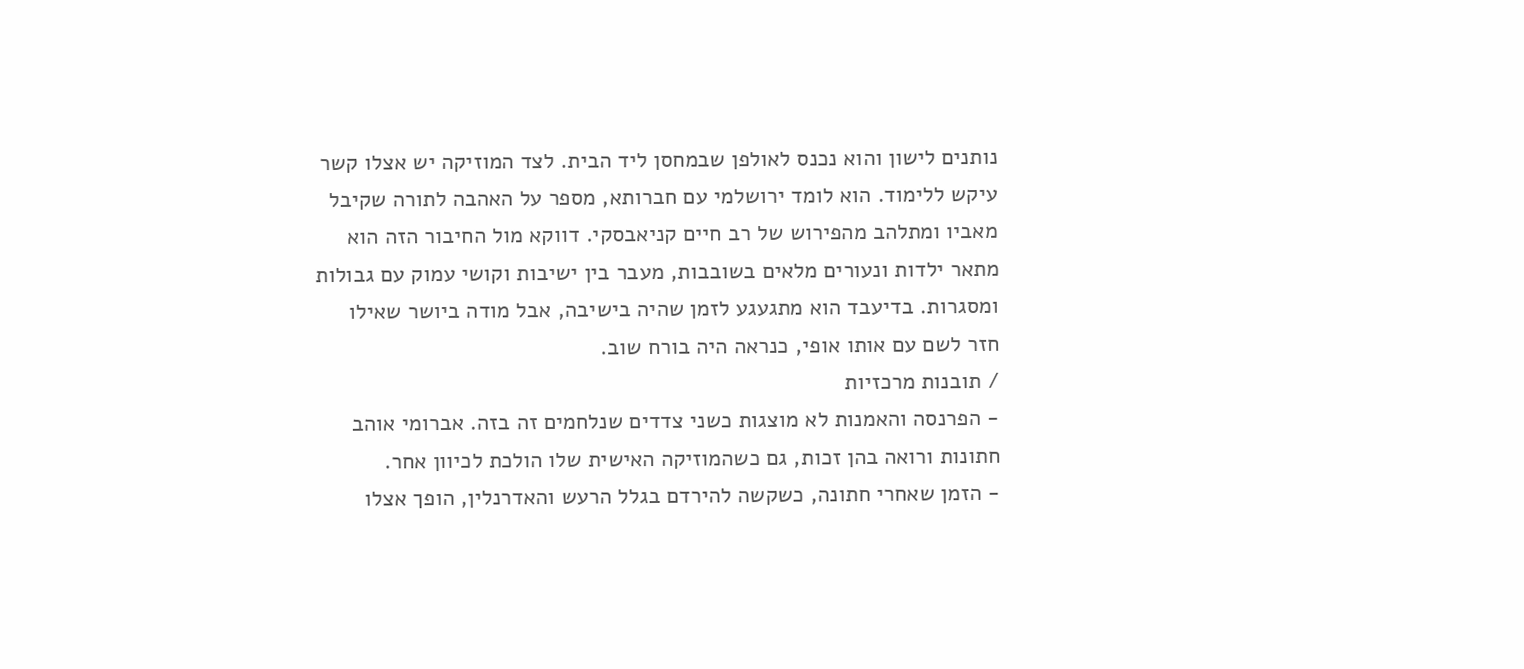נותנים לישון והוא נכנס לאולפן שבמחסן ליד הבית. לצד המוזיקה יש אצלו קשר עיקש ללימוד. הוא לומד ירושלמי עם חברותא, מספר על האהבה לתורה שקיבל מאביו ומתלהב מהפירוש של רב חיים קניאבסקי. דווקא מול החיבור הזה הוא מתאר ילדות ונעורים מלאים בשובבות, מעבר בין ישיבות וקושי עמוק עם גבולות ומסגרות. בדיעבד הוא מתגעגע לזמן שהיה בישיבה, אבל מודה ביושר שאילו חזר לשם עם אותו אופי, כנראה היה בורח שוב.
/ תובנות מרכזיות
- הפרנסה והאמנות לא מוצגות כשני צדדים שנלחמים זה בזה. אברומי אוהב חתונות ורואה בהן זכות, גם כשהמוזיקה האישית שלו הולכת לכיוון אחר.
- הזמן שאחרי חתונה, כשקשה להירדם בגלל הרעש והאדרנלין, הופך אצלו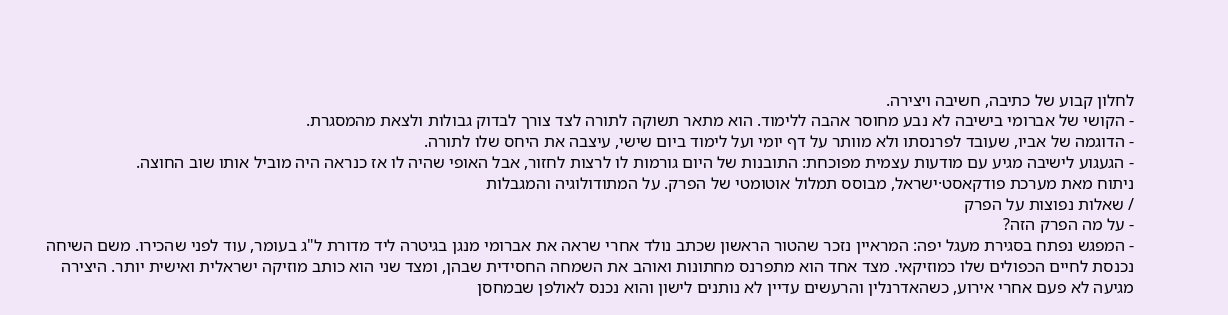לחלון קבוע של כתיבה, חשיבה ויצירה.
- הקושי של אברומי בישיבה לא נבע מחוסר אהבה ללימוד. הוא מתאר תשוקה לתורה לצד צורך לבדוק גבולות ולצאת מהמסגרת.
- הדוגמה של אביו, שעובד לפרנסתו ולא מוותר על דף יומי ועל לימוד ביום שישי, עיצבה את היחס שלו לתורה.
- הגעגוע לישיבה מגיע עם מודעות עצמית מפוכחת: התובנות של היום גורמות לו לרצות לחזור, אבל האופי שהיה לו אז כנראה היה מוביל אותו שוב החוצה.
ניתוח מאת מערכת פודקאסט·ישראל, מבוסס תמלול אוטומטי של הפרק. על המתודולוגיה והמגבלות
/ שאלות נפוצות על הפרק
- על מה הפרק הזה?
- המפגש נפתח בסגירת מעגל יפה: המראיין נזכר שהטור הראשון שכתב נולד אחרי שראה את אברומי מנגן בגיטרה ליד מדורת ל"ג בעומר, עוד לפני שהכירו. משם השיחה נכנסת לחיים הכפולים שלו כמוזיקאי. מצד אחד הוא מתפרנס מחתונות ואוהב את השמחה החסידית שבהן, ומצד שני הוא כותב מוזיקה ישראלית ואישית יותר. היצירה מגיעה לא פעם אחרי אירוע, כשהאדרנלין והרעשים עדיין לא נותנים לישון והוא נכנס לאולפן שבמחסן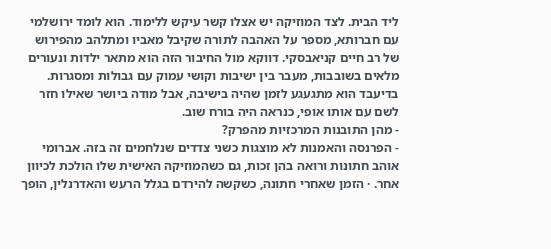ליד הבית. לצד המוזיקה יש אצלו קשר עיקש ללימוד. הוא לומד ירושלמי עם חברותא, מספר על האהבה לתורה שקיבל מאביו ומתלהב מהפירוש של רב חיים קניאבסקי. דווקא מול החיבור הזה הוא מתאר ילדות ונעורים מלאים בשובבות, מעבר בין ישיבות וקושי עמוק עם גבולות ומסגרות. בדיעבד הוא מתגעגע לזמן שהיה בישיבה, אבל מודה ביושר שאילו חזר לשם עם אותו אופי, כנראה היה בורח שוב.
- מהן התובנות המרכזיות מהפרק?
- הפרנסה והאמנות לא מוצגות כשני צדדים שנלחמים זה בזה. אברומי אוהב חתונות ורואה בהן זכות, גם כשהמוזיקה האישית שלו הולכת לכיוון אחר. · הזמן שאחרי חתונה, כשקשה להירדם בגלל הרעש והאדרנלין, הופך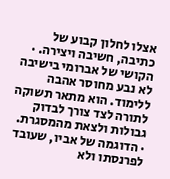אצלו לחלון קבוע של כתיבה, חשיבה ויצירה. · הקושי של אברומי בישיבה לא נבע מחוסר אהבה ללימוד. הוא מתאר תשוקה לתורה לצד צורך לבדוק גבולות ולצאת מהמסגרת. · הדוגמה של אביו, שעובד לפרנסתו ולא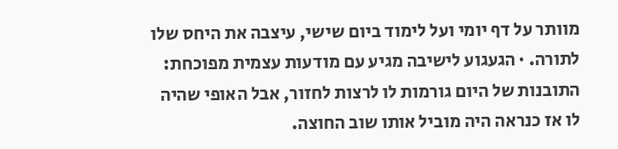מוותר על דף יומי ועל לימוד ביום שישי, עיצבה את היחס שלו לתורה. · הגעגוע לישיבה מגיע עם מודעות עצמית מפוכחת: התובנות של היום גורמות לו לרצות לחזור, אבל האופי שהיה לו אז כנראה היה מוביל אותו שוב החוצה.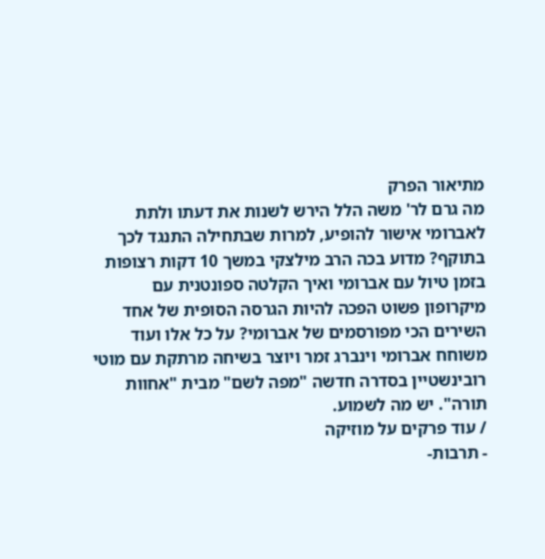מתיאור הפרק
מה גרם לר' משה הלל הירש לשנות את דעתו ולתת לאברומי אישור להופיע, למרות שבתחילה התנגד לכך בתוקף? מדוע בכה הרב מילצקי במשך 10 דקות רצופות בזמן טיול עם אברומי ואיך הקלטה ספונטנית עם מיקרופון פשוט הפכה להיות הגרסה הסופית של אחד השירים הכי מפורסמים של אברומי? על כל אלו ועוד משוחח אברומי וינברג זמר ויוצר בשיחה מרתקת עם מוטי רובינשטיין בסדרה חדשה "מפה לשם" מבית "אחוות תורה". יש מה לשמוע.
/ עוד פרקים על מוזיקה
- תרבות-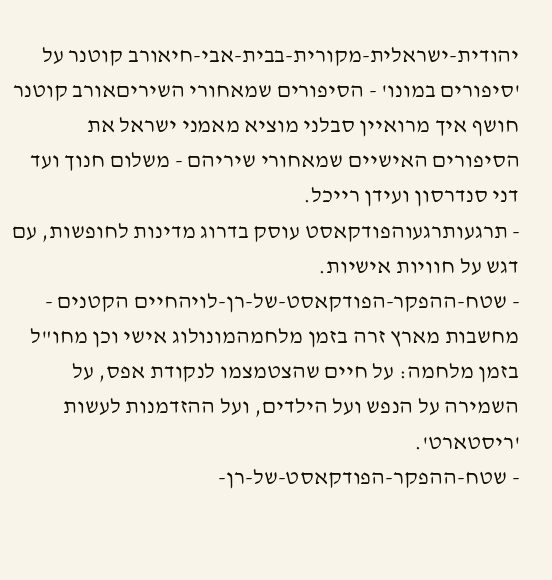יהודית-ישראלית-מקורית-בבית-אבי-חיאורב קוטנר על 'סיפורים במונו' - הסיפורים שמאחורי השיריםאורב קוטנר חושף איך מרואיין סבלני מוציא מאמני ישראל את הסיפורים האישיים שמאחורי שיריהם - משלום חנוך ועד דני סנדרסון ועידן רייכל.
- תרגעותרגעוהפודקאסט עוסק בדרוג מדינות לחופשות, עם דגש על חוויות אישיות.
- שטח-ההפקר-הפודקאסט-של-רן-לויהחיים הקטנים - מחשבות מארץ זרה בזמן מלחמהמונולוג אישי וכן מחו"ל בזמן מלחמה: על חיים שהצטמצמו לנקודת אפס, על השמירה על הנפש ועל הילדים, ועל ההזדמנות לעשות 'ריסטארט'.
- שטח-ההפקר-הפודקאסט-של-רן-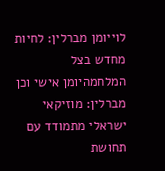לוייומן מברלין: לחיות מחדש בצל המלחמהיומן אישי וכן מברלין: מוזיקאי ישראלי מתמודד עם תחושת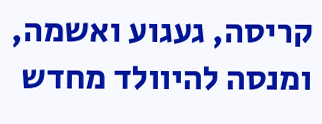קריסה, געגוע ואשמה, ומנסה להיוולד מחדש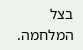בצל המלחמה.